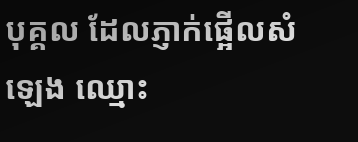បុគ្គល ដែលភ្ញាក់ផ្អើលសំឡេង ឈ្មោះ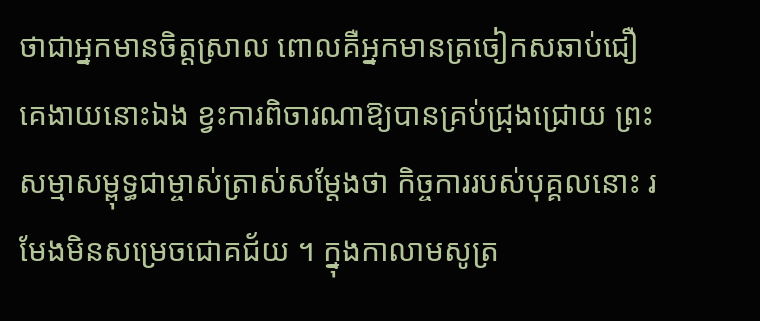ថាជាអ្នកមានចិត្តស្រាល ពោលគឺអ្នកមានត្រចៀកសឆាប់ជឿគេងាយនោះឯង ខ្វះការពិចារណាឱ្យបានគ្រប់ជ្រុងជ្រោយ ព្រះសម្មាសម្ពុទ្ធជាម្ចាស់ត្រាស់សម្តែងថា កិច្ចការរបស់បុគ្គលនោះ រមែងមិនសម្រេចជោគជ័យ ។ ក្នុងកាលាមសូត្រ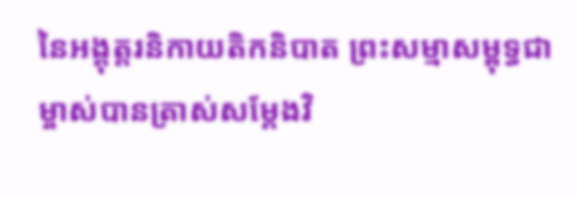នៃអង្គុត្តរនិកាយតិកនិបាត ព្រះសម្មាសម្ពុទ្ធជាម្ចាស់បានត្រាស់សម្តែងវិ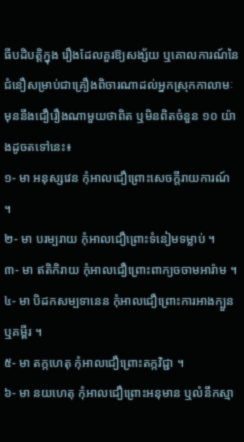ធីបដិបត្តិក្នុង រឿងដែលគួរឱ្យសង្ស័យ ឬគោលការណ៍នៃជំនឿសម្រាប់ជាគ្រឿងពិចារណាដល់អ្នកស្រុកកាលាមៈ មុននឹងជឿរឿងណាមួយថាពិត ឬមិនពិតចំនួន ១០ យ៉ាងដូចតទៅនេះ៖
១- មា អនុស្សវេន កុំអាលជឿព្រោះសេចក្តីរាយការណ៍ ។
២- មា បរម្បរាយ កុំអាលជឿព្រោះទំនៀមទម្លាប់ ។
៣- មា ឥតិកិរាយ កុំអាលជឿព្រោះពាក្យចចាមអារ៉ាម ។
៤- មា បិដកសម្បទានេន កុំអាលជឿព្រោះការអាងក្បួន ឬគម្ពីរ ។
៥- មា តក្កហេតុ កុំអាលជឿព្រោះតក្កវិជ្ជា ។
៦- មា នយហេតុ កុំអាលជឿព្រោះអនុមាន ឬលំនឹកស្មា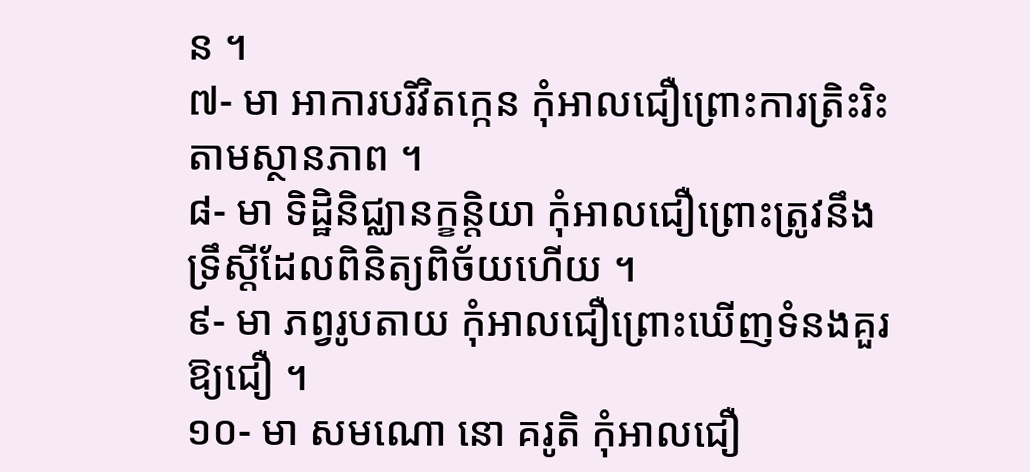ន ។
៧- មា អាការបរិវិតក្កេន កុំអាលជឿព្រោះការត្រិះរិះតាមស្ថានភាព ។
៨- មា ទិដ្ឋិនិជ្ឈានក្ខន្តិយា កុំអាលជឿព្រោះត្រូវនឹងទ្រឹស្តីដែលពិនិត្យពិច័យហើយ ។
៩- មា ភព្វរូបតាយ កុំអាលជឿព្រោះឃើញទំនងគួរឱ្យជឿ ។
១០- មា សមណោ នោ គរូតិ កុំអាលជឿ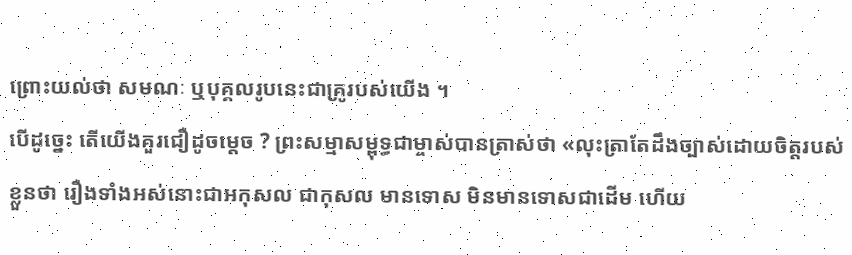ព្រោះយល់ថា សមណៈ ឬបុគ្គលរូបនេះជាគ្រូរបស់យើង ។
បើដូច្នេះ តើយើងគួរជឿដូចម្តេច ? ព្រះសម្មាសម្ពុទ្ធជាម្ចាស់បានត្រាស់ថា «លុះត្រាតែដឹងច្បាស់ដោយចិត្តរបស់ខ្លួនថា រឿងទាំងអស់នោះជាអកុសល ជាកុសល មានទោស មិនមានទោសជាដើម ហើយ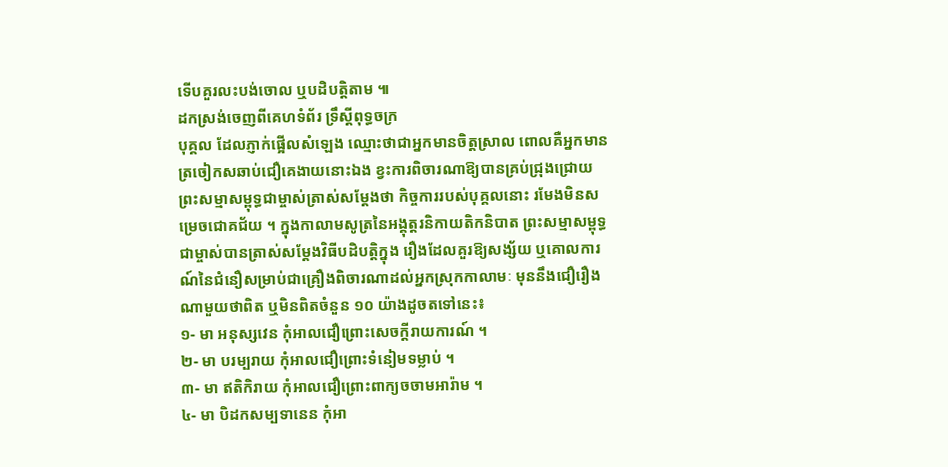ទើបគួរលះបង់ចោល ឬបដិបត្តិតាម ៕
ដកស្រង់ចេញពីគេហទំព័រ ទ្រឹស្តីពុទ្ធចក្រ
បុគ្គល ដែលភ្ញាក់ផ្អើលសំឡេង ឈ្មោះថាជាអ្នកមានចិត្តស្រាល ពោលគឺអ្នកមានត្រចៀកសឆាប់ជឿគេងាយនោះឯង ខ្វះការពិចារណាឱ្យបានគ្រប់ជ្រុងជ្រោយ ព្រះសម្មាសម្ពុទ្ធជាម្ចាស់ត្រាស់សម្តែងថា កិច្ចការរបស់បុគ្គលនោះ រមែងមិនសម្រេចជោគជ័យ ។ ក្នុងកាលាមសូត្រនៃអង្គុត្តរនិកាយតិកនិបាត ព្រះសម្មាសម្ពុទ្ធជាម្ចាស់បានត្រាស់សម្តែងវិធីបដិបត្តិក្នុង រឿងដែលគួរឱ្យសង្ស័យ ឬគោលការណ៍នៃជំនឿសម្រាប់ជាគ្រឿងពិចារណាដល់អ្នកស្រុកកាលាមៈ មុននឹងជឿរឿងណាមួយថាពិត ឬមិនពិតចំនួន ១០ យ៉ាងដូចតទៅនេះ៖
១- មា អនុស្សវេន កុំអាលជឿព្រោះសេចក្តីរាយការណ៍ ។
២- មា បរម្បរាយ កុំអាលជឿព្រោះទំនៀមទម្លាប់ ។
៣- មា ឥតិកិរាយ កុំអាលជឿព្រោះពាក្យចចាមអារ៉ាម ។
៤- មា បិដកសម្បទានេន កុំអា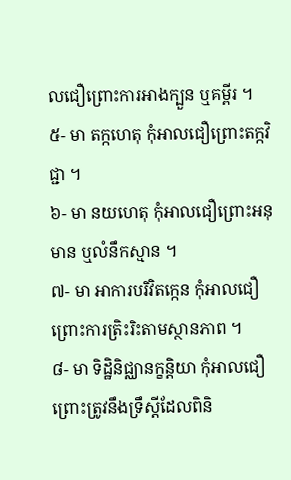លជឿព្រោះការអាងក្បួន ឬគម្ពីរ ។
៥- មា តក្កហេតុ កុំអាលជឿព្រោះតក្កវិជ្ជា ។
៦- មា នយហេតុ កុំអាលជឿព្រោះអនុមាន ឬលំនឹកស្មាន ។
៧- មា អាការបរិវិតក្កេន កុំអាលជឿព្រោះការត្រិះរិះតាមស្ថានភាព ។
៨- មា ទិដ្ឋិនិជ្ឈានក្ខន្តិយា កុំអាលជឿព្រោះត្រូវនឹងទ្រឹស្តីដែលពិនិ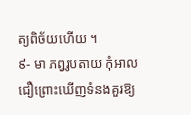ត្យពិច័យហើយ ។
៩- មា ភព្វរូបតាយ កុំអាលជឿព្រោះឃើញទំនងគួរឱ្យ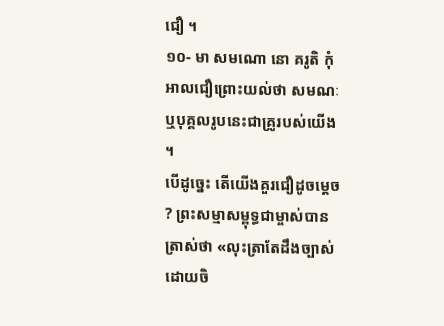ជឿ ។
១០- មា សមណោ នោ គរូតិ កុំអាលជឿព្រោះយល់ថា សមណៈ ឬបុគ្គលរូបនេះជាគ្រូរបស់យើង ។
បើដូច្នេះ តើយើងគួរជឿដូចម្តេច ? ព្រះសម្មាសម្ពុទ្ធជាម្ចាស់បានត្រាស់ថា «លុះត្រាតែដឹងច្បាស់ដោយចិ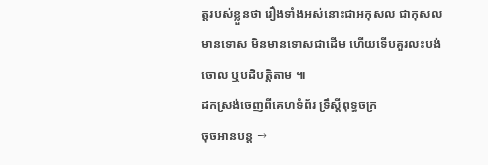ត្តរបស់ខ្លួនថា រឿងទាំងអស់នោះជាអកុសល ជាកុសល មានទោស មិនមានទោសជាដើម ហើយទើបគួរលះបង់ចោល ឬបដិបត្តិតាម ៕
ដកស្រង់ចេញពីគេហទំព័រ ទ្រឹស្តីពុទ្ធចក្រ
ចុចអានបន្ត →